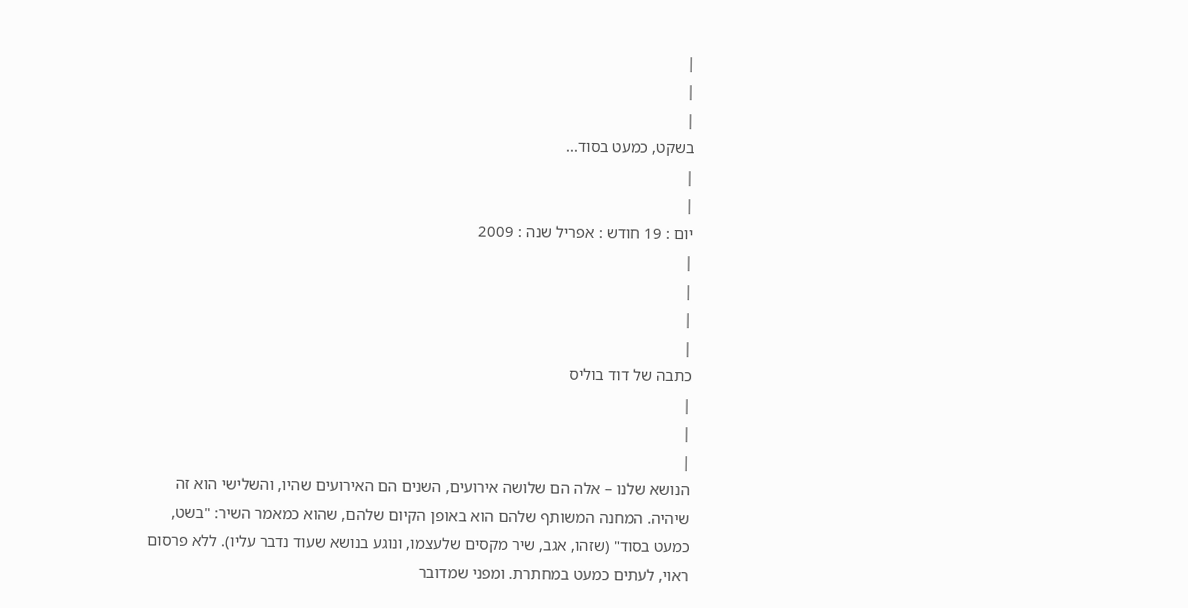|
|
|
בשקט, כמעט בסוד...
|
|
יום : 19 חודש : אפריל שנה : 2009
|
|
|
|
כתבה של דוד בוליס
|
|
|
הנושא שלנו – אלה הם שלושה אירועים, השנים הם האירועים שהיו, והשלישי הוא זה שיהיה. המחנה המשותף שלהם הוא באופן הקיום שלהם, שהוא כמאמר השיר: "בשט, כמעט בסוד" (שזהו, אגב, שיר מקסים שלעצמו, ונוגע בנושא שעוד נדבר עליו). ללא פרסום ראוי, לעתים כמעט במחתרת. ומפני שמדובר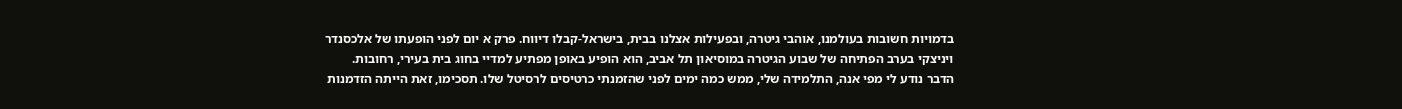בדמויות חשובות בעולמנו, אוהבי גיטרה, ובפעילות אצלנו בבית, בישראל-קבלו דיווח. פרק א יום לפני הופעתו של אלכסנדר ויניצקי בערב הפתיחה של שבוע הגיטרה במוסיאון תל אביב, הוא הופיע באופן מפתיע למדיי בחוג בית בעירי, רחובות. הדבר נודע לי מפי אנה, התלמידה שלי, ממש כמה ימים לפני שהזמנתי כרטיסים לרסיטל שלו. תסכימו, זאת הייתה הזדמנות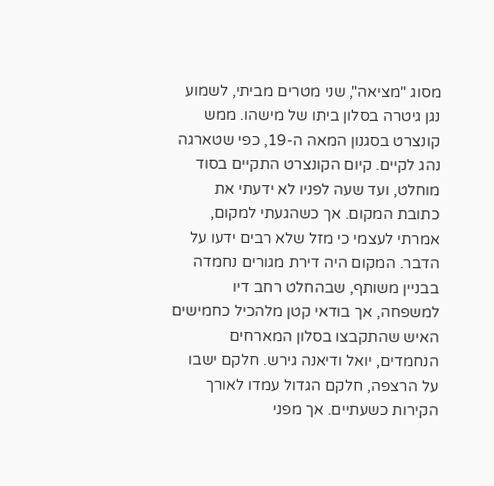מסוג "מציאה", שני מטרים מביתי, לשמוע נגן גיטרה בסלון ביתו של מישהו. ממש קונצרט בסגנון המאה ה-19, כפי שטארגה נהג לקיים. קיום הקונצרט התקיים בסוד מוחלט, ועד שעה לפניו לא ידעתי את כתובת המקום. אך כשהגעתי למקום, אמרתי לעצמי כי מזל שלא רבים ידעו על הדבר. המקום היה דירת מגורים נחמדה בבניין משותף, שבהחלט רחב דיו למשפחה, אך בודאי קטן מלהכיל כחמישים האיש שהתקבצו בסלון המארחים הנחמדים, יואל ודיאנה גירש. חלקם ישבו על הרצפה, חלקם הגדול עמדו לאורך הקירות כשעתיים. אך מפני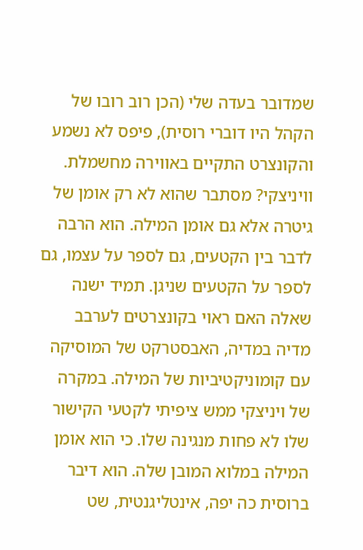שמדובר בעדה שלי (הכן רוב רובו של הקהל היו דוברי רוסית), פיפס לא נשמע והקונצרט התקיים באווירה מחשמלת. וויניצקי? מסתבר שהוא לא רק אומן של גיטרה אלא גם אומן המילה. הוא הרבה לדבר בין הקטעים, גם לספר על עצמו, גם לספר על הקטעים שניגן. תמיד ישנה שאלה האם ראוי בקונצרטים לערבב מדיה במדיה, האבסטרקט של המוסיקה עם קומוניקטיביות של המילה. במקרה של ויניצקי ממש ציפיתי לקטעי הקישור שלו לא פחות מנגינה שלו. כי הוא אומן המילה במלוא המובן שלה. הוא דיבר ברוסית כה יפה, אינטליגנטית, שט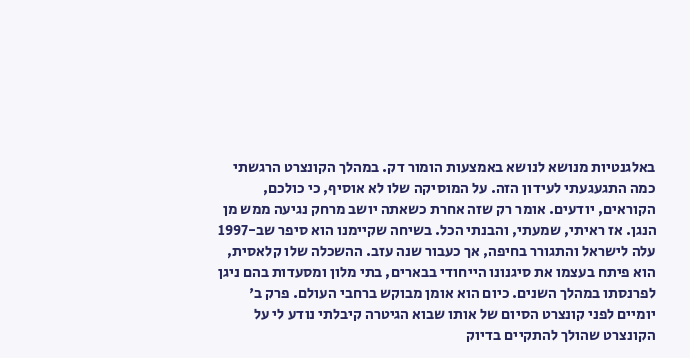באלגנטיות מנושא לנושא באמצעות הומור דק. במהלך הקונצרט הרגשתי כמה התגעגעתי לעידון הזה. על המוסיקה שלו לא אוסיף, כי כולכם, הקוראים, יודעים. אומר רק שזה אחרת כשאתה יושב מרחק נגיעה ממש מן הנגן. אז ראיתי, שמעתי, והבנתי הכל. בשיחה שקיימנו הוא סיפר שב-1997 עלה לישראל והתגורר בחיפה, אך כעבור שנה עזב. ההשכלה שלו קלאסית, הוא פיתח בעצמו את סיגנונו הייחודי בבארים, בתי מלון ומסעדות בהם ניגן לפרנסתו במהלך השנים. כיום הוא אומן מבוקש ברחבי העולם. פרק ב' יומיים לפני קונצרט הסיום של אותו שבוא הגיטרה קיבלתי נודע לי על הקונצרט שהולך להתקיים בדיוק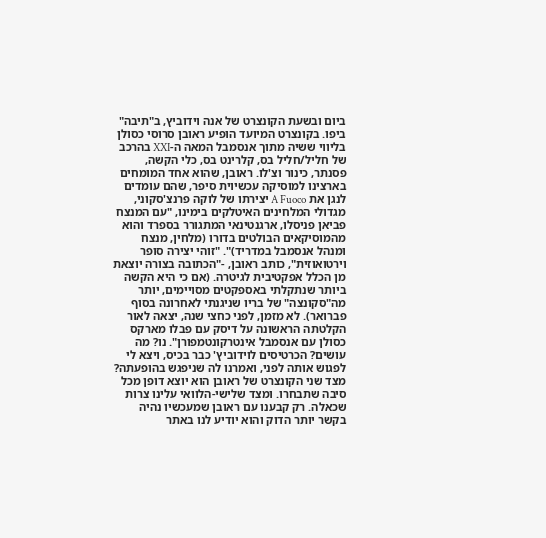ביום ובשעת הקונצרט של אנה וידוביץ, ב"תיבה" ביפו. בקונצרט המיועד הופיע ראובן סרוסי כסולן בליווי ששיה מתוך אנסמבל המאה ה-XXI בהרכב של חליל/חליל בס, קלרינט בס, כלי הקשה, פסנתר, כינור וצ'לו. ראובן, שהוא אחד המומחים בארצינו למוסיקה עכשיוית סיפר, שהם עומדים לנגן את A Fuoco יצירתו של לוקה פרנצ'סקוני, מגדולי המלחינים האיטלקים בימינו, "עם המנצח פביאן פניסלו, ארגנטינאי המתגורר בספרד והוא מהמוסיקאים הבולטים בדורו (מלחין, מנצח ומנהל אנסמבל במדריד)". "זוהי יצירה סופר וירטואוזית", כותב ראובן, -"הכתובה בצורה יוצאת מן הכלל אפקטיבית לגיטרה. (אם כי היא הקשה ביותר שנתקלתי באספקטים מסויימים, יותר מה"סקונצה" של בריו שניגנתי לאחרונה בסוף פברואר). לא מזמן, לפני כחצי שנה, יצאה לאור הקלטתה הראשונה על דיסק עם פבלו מארקס כסולן עם אנסמבל אינטרקונטמפורן". נו? מה עושים? הכרטיסים לוידוביץ' כבר בכיס, ויצא לי לפגוש אותה לפני, ואמרנו לה שניפגש בהופעתה? מצד שני הקונצרט של ראובן הוא יוצא דופן מכל סיבה שתבחרו. ומצד שלישי-הלוואי עלינו צרות שכאלה. רק קבענו עם ראובן שמעכשיו נהיה בקשר יותר הדוק והוא יודיע לנו באתר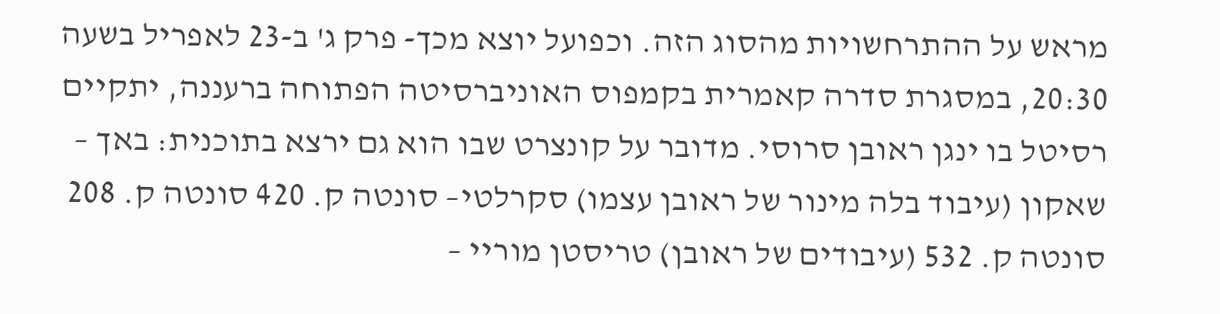מראש על ההתרחשויות מהסוג הזה. וכפועל יוצא מכך- פרק ג' ב-23 לאפריל בשעה 20:30, במסגרת סדרה קאמרית בקמפוס האוניברסיטה הפתוחה ברעננה, יתקיים רסיטל בו ינגן ראובן סרוסי. מדובר על קונצרט שבו הוא גם ירצא בתוכנית: באך – שאקון (עיבוד בלה מינור של ראובן עצמו) סקרלטי– סונטה ק. 420 סונטה ק. 208 סונטה ק. 532 (עיבודים של ראובן) טריסטן מוריי –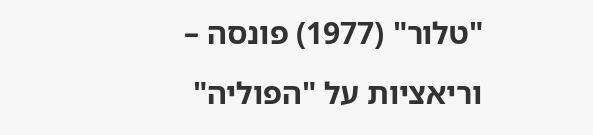"טלור" (1977) פונסה – וריאציות על "הפוליה"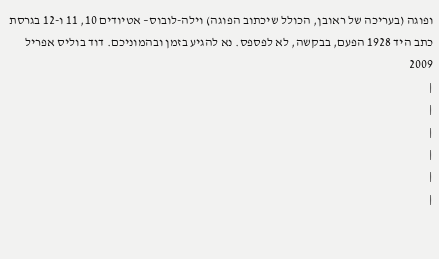ופוגה (בעריכה של ראובן, הכולל שיכתוב הפוגה) וילה-לובוס– אטיודים 10, 11 ו-12 בגרסת כתב היד 1928 הפעם, בבקשה, לא לפספס. נא להגיע בזמן ובהמוניכם. דוד בוליס אפריל 2009
|
|
|
|
|
|